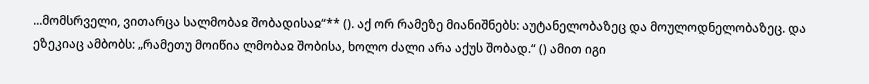...მომსრველი, ვითარცა სალმობაჲ შობადისაჲ“** (). აქ ორ რამეზე მიანიშნებს: აუტანელობაზეც და მოულოდნელობაზეც. და ეზეკიაც ამბობს: „რამეთუ მოიწია ლმობაჲ შობისა, ხოლო ძალი არა აქუს შობად.“ () ამით იგი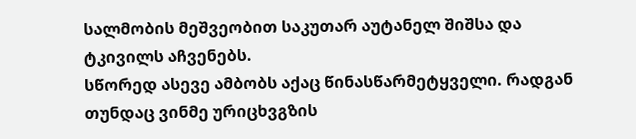სალმობის მეშვეობით საკუთარ აუტანელ შიშსა და ტკივილს აჩვენებს.
სწორედ ასევე ამბობს აქაც წინასწარმეტყველი. რადგან თუნდაც ვინმე ურიცხვგზის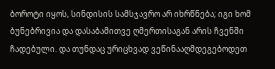ბოროტი იყოს, სინდისის სამსჯავრო არ იხრწნება; იგი ხომ ბუნებრივია და დასაბამითვე ღმერთისაგან არის ჩვენში ჩადებული. და თუნდაც ურიცხვად ვეწინააღმდეგებოდეთ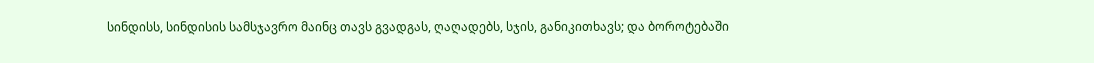სინდისს, სინდისის სამსჯავრო მაინც თავს გვადგას, ღაღადებს, სჯის, განიკითხავს; და ბოროტებაში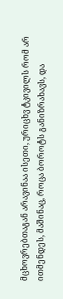მცხოვრებთაგან არავინაა ისეთი, ურიცხვ ტკივილს რომ არ ითმენდეს, მაშინაც, როცა ბოროტს განიზრახავს, და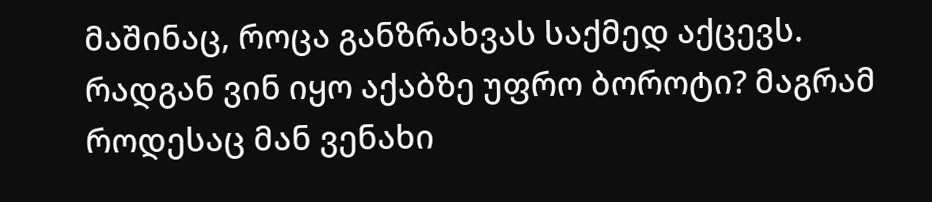მაშინაც, როცა განზრახვას საქმედ აქცევს. რადგან ვინ იყო აქაბზე უფრო ბოროტი? მაგრამ როდესაც მან ვენახი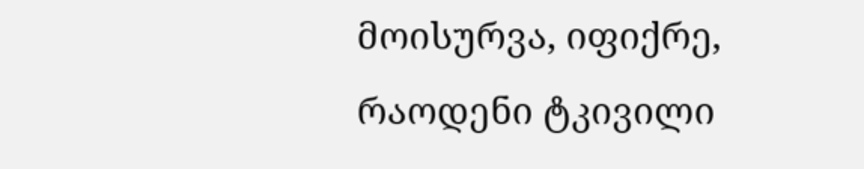მოისურვა, იფიქრე, რაოდენი ტკივილი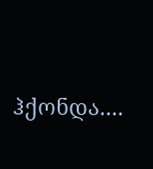ჰქონდა....